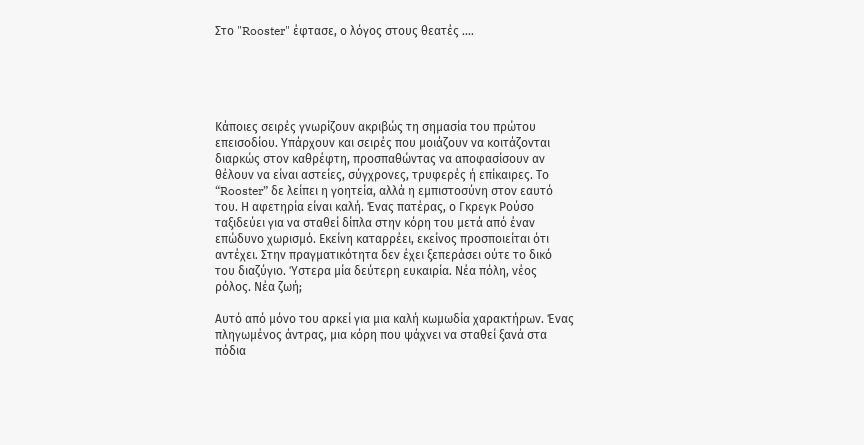Στο "Rooster" έφτασε, ο λόγος στους θεατές ....





Κάποιες σειρές γνωρίζουν ακριβώς τη σημασία του πρώτου επεισοδίου. Υπάρχουν και σειρές που μοιάζουν να κοιτάζονται διαρκώς στον καθρέφτη, προσπαθώντας να αποφασίσουν αν θέλουν να είναι αστείες, σύγχρονες, τρυφερές ή επίκαιρες. Το “Rooster” δε λείπει η γοητεία, αλλά η εμπιστοσύνη στον εαυτό του. Η αφετηρία είναι καλή. Ένας πατέρας, ο Γκρεγκ Ρούσο ταξιδεύει για να σταθεί δίπλα στην κόρη του μετά από έναν επώδυνο χωρισμό. Εκείνη καταρρέει, εκείνος προσποιείται ότι αντέχει. Στην πραγματικότητα δεν έχει ξεπεράσει ούτε το δικό του διαζύγιο. Ύστερα μία δεύτερη ευκαιρία. Νέα πόλη, νέος ρόλος. Νέα ζωή;

Αυτό από μόνο του αρκεί για μια καλή κωμωδία χαρακτήρων. Ένας πληγωμένος άντρας, μια κόρη που ψάχνει να σταθεί ξανά στα πόδια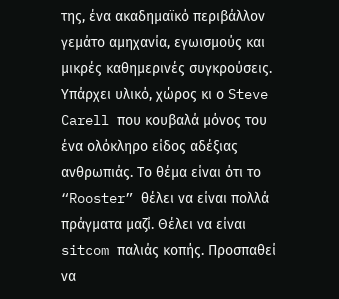της, ένα ακαδημαϊκό περιβάλλον γεμάτο αμηχανία, εγωισμούς και μικρές καθημερινές συγκρούσεις. Υπάρχει υλικό, χώρος κι ο Steve Carell που κουβαλά μόνος του ένα ολόκληρο είδος αδέξιας ανθρωπιάς. Το θέμα είναι ότι το “Rooster” θέλει να είναι πολλά πράγματα μαζί. Θέλει να είναι sitcom παλιάς κοπής. Προσπαθεί να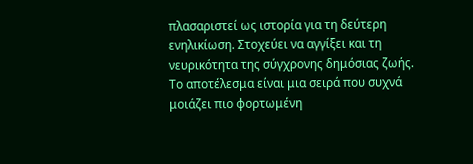πλασαριστεί ως ιστορία για τη δεύτερη ενηλικίωση. Στοχεύει να αγγίξει και τη νευρικότητα της σύγχρονης δημόσιας ζωής. Το αποτέλεσμα είναι μια σειρά που συχνά μοιάζει πιο φορτωμένη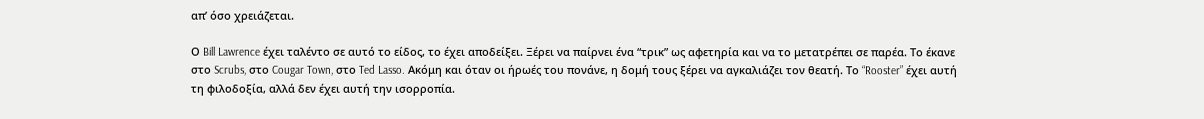απ’ όσο χρειάζεται.

Ο Bill Lawrence έχει ταλέντο σε αυτό το είδος, το έχει αποδείξει. Ξέρει να παίρνει ένα “τρικ” ως αφετηρία και να το μετατρέπει σε παρέα. Το έκανε στο Scrubs, στο Cougar Town, στο Ted Lasso. Ακόμη και όταν οι ήρωές του πονάνε, η δομή τους ξέρει να αγκαλιάζει τον θεατή. Το “Rooster” έχει αυτή τη φιλοδοξία, αλλά δεν έχει αυτή την ισορροπία.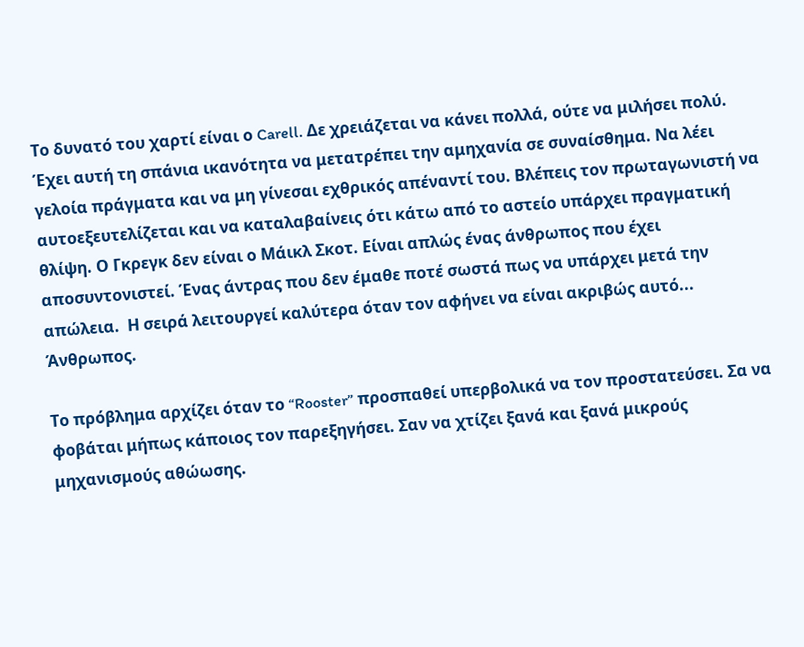Το δυνατό του χαρτί είναι ο Carell. Δε χρειάζεται να κάνει πολλά, ούτε να μιλήσει πολύ. Έχει αυτή τη σπάνια ικανότητα να μετατρέπει την αμηχανία σε συναίσθημα. Να λέει γελοία πράγματα και να μη γίνεσαι εχθρικός απέναντί του. Βλέπεις τον πρωταγωνιστή να αυτοεξευτελίζεται και να καταλαβαίνεις ότι κάτω από το αστείο υπάρχει πραγματική θλίψη. Ο Γκρεγκ δεν είναι ο Μάικλ Σκοτ. Είναι απλώς ένας άνθρωπος που έχει αποσυντονιστεί. Ένας άντρας που δεν έμαθε ποτέ σωστά πως να υπάρχει μετά την απώλεια.  Η σειρά λειτουργεί καλύτερα όταν τον αφήνει να είναι ακριβώς αυτό... Άνθρωπος.

Το πρόβλημα αρχίζει όταν το “Rooster” προσπαθεί υπερβολικά να τον προστατεύσει. Σα να φοβάται μήπως κάποιος τον παρεξηγήσει. Σαν να χτίζει ξανά και ξανά μικρούς μηχανισμούς αθώωσης.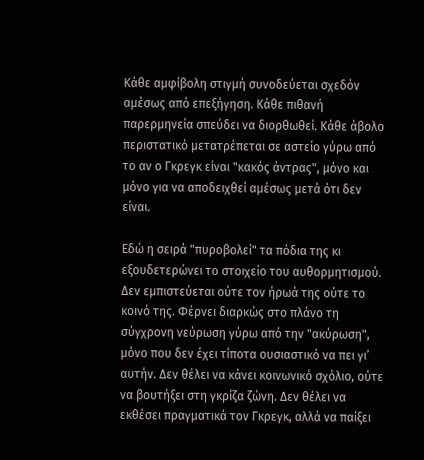Κάθε αμφίβολη στιγμή συνοδεύεται σχεδόν αμέσως από επεξήγηση. Κάθε πιθανή παρερμηνεία σπεύδει να διορθωθεί. Κάθε άβολο περιστατικό μετατρέπεται σε αστείο γύρω από το αν ο Γκρεγκ είναι "κακός άντρας", μόνο και μόνο για να αποδειχθεί αμέσως μετά ότι δεν είναι.

Εδώ η σειρά "πυροβολεί" τα πόδια της κι εξουδετερώνει το στοιχείο του αυθορμητισμού. Δεν εμπιστεύεται ούτε τον ήρωά της ούτε το κοινό της. Φέρνει διαρκώς στο πλάνο τη σύγχρονη νεύρωση γύρω από την "ακύρωση", μόνο που δεν έχει τίποτα ουσιαστικό να πει γι’ αυτήν. Δεν θέλει να κάνει κοινωνικό σχόλιο, ούτε να βουτήξει στη γκρίζα ζώνη. Δεν θέλει να εκθέσει πραγματικά τον Γκρεγκ, αλλά να παίξει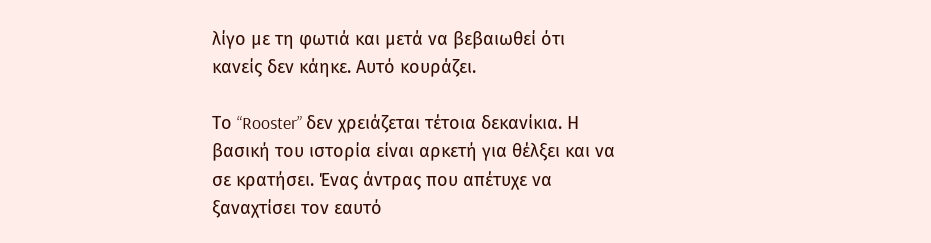λίγο με τη φωτιά και μετά να βεβαιωθεί ότι κανείς δεν κάηκε. Αυτό κουράζει.

Το “Rooster” δεν χρειάζεται τέτοια δεκανίκια. Η βασική του ιστορία είναι αρκετή για θέλξει και να σε κρατήσει. Ένας άντρας που απέτυχε να ξαναχτίσει τον εαυτό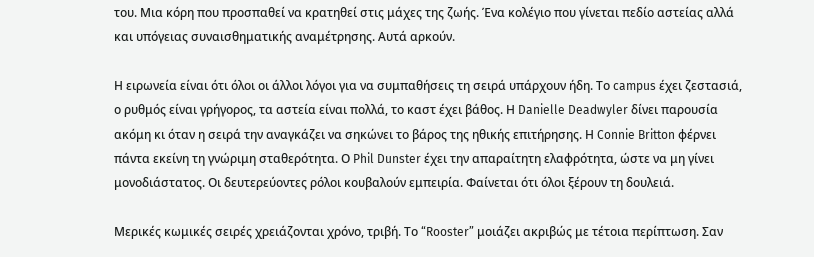του. Μια κόρη που προσπαθεί να κρατηθεί στις μάχες της ζωής. Ένα κολέγιο που γίνεται πεδίο αστείας αλλά και υπόγειας συναισθηματικής αναμέτρησης. Αυτά αρκούν.

Η ειρωνεία είναι ότι όλοι οι άλλοι λόγοι για να συμπαθήσεις τη σειρά υπάρχουν ήδη. Το campus έχει ζεστασιά, ο ρυθμός είναι γρήγορος, τα αστεία είναι πολλά, το καστ έχει βάθος. Η Danielle Deadwyler δίνει παρουσία ακόμη κι όταν η σειρά την αναγκάζει να σηκώνει το βάρος της ηθικής επιτήρησης. Η Connie Britton φέρνει πάντα εκείνη τη γνώριμη σταθερότητα. Ο Phil Dunster έχει την απαραίτητη ελαφρότητα, ώστε να μη γίνει μονοδιάστατος. Οι δευτερεύοντες ρόλοι κουβαλούν εμπειρία. Φαίνεται ότι όλοι ξέρουν τη δουλειά.

Μερικές κωμικές σειρές χρειάζονται χρόνο, τριβή. Το “Rooster” μοιάζει ακριβώς με τέτοια περίπτωση. Σαν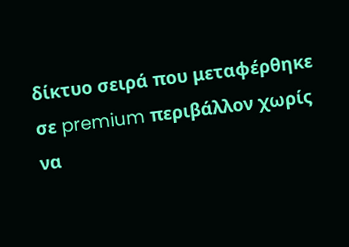δίκτυο σειρά που μεταφέρθηκε σε premium περιβάλλον χωρίς να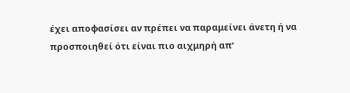έχει αποφασίσει αν πρέπει να παραμείνει άνετη ή να προσποιηθεί ότι είναι πιο αιχμηρή απ’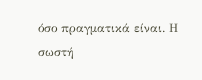όσο πραγματικά είναι. Η σωστή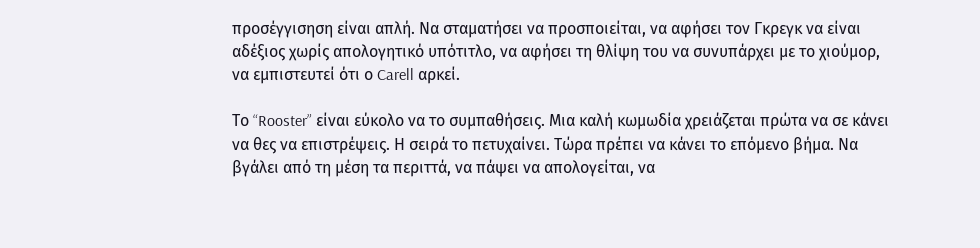προσέγγισηση είναι απλή. Να σταματήσει να προσποιείται, να αφήσει τον Γκρεγκ να είναι αδέξιος χωρίς απολογητικό υπότιτλο, να αφήσει τη θλίψη του να συνυπάρχει με το χιούμορ, να εμπιστευτεί ότι ο Carell αρκεί.

Το “Rooster” είναι εύκολο να το συμπαθήσεις. Μια καλή κωμωδία χρειάζεται πρώτα να σε κάνει να θες να επιστρέψεις. Η σειρά το πετυχαίνει. Τώρα πρέπει να κάνει το επόμενο βήμα. Να βγάλει από τη μέση τα περιττά, να πάψει να απολογείται, να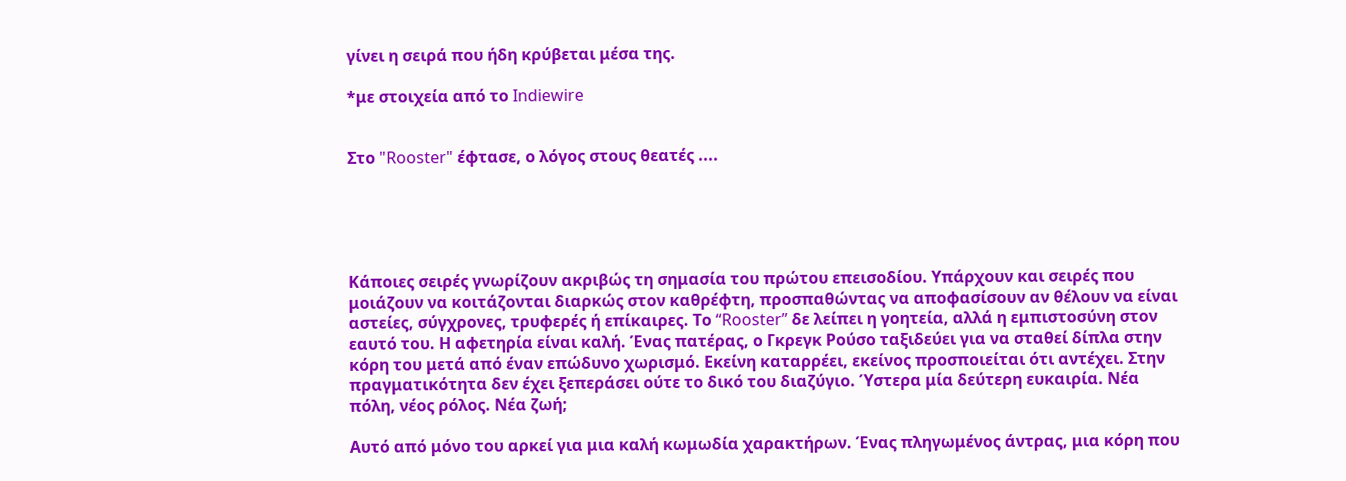γίνει η σειρά που ήδη κρύβεται μέσα της.

*με στοιχεία από το Indiewire


Στο "Rooster" έφτασε, ο λόγος στους θεατές ....





Κάποιες σειρές γνωρίζουν ακριβώς τη σημασία του πρώτου επεισοδίου. Υπάρχουν και σειρές που μοιάζουν να κοιτάζονται διαρκώς στον καθρέφτη, προσπαθώντας να αποφασίσουν αν θέλουν να είναι αστείες, σύγχρονες, τρυφερές ή επίκαιρες. Το “Rooster” δε λείπει η γοητεία, αλλά η εμπιστοσύνη στον εαυτό του. Η αφετηρία είναι καλή. Ένας πατέρας, ο Γκρεγκ Ρούσο ταξιδεύει για να σταθεί δίπλα στην κόρη του μετά από έναν επώδυνο χωρισμό. Εκείνη καταρρέει, εκείνος προσποιείται ότι αντέχει. Στην πραγματικότητα δεν έχει ξεπεράσει ούτε το δικό του διαζύγιο. Ύστερα μία δεύτερη ευκαιρία. Νέα πόλη, νέος ρόλος. Νέα ζωή;

Αυτό από μόνο του αρκεί για μια καλή κωμωδία χαρακτήρων. Ένας πληγωμένος άντρας, μια κόρη που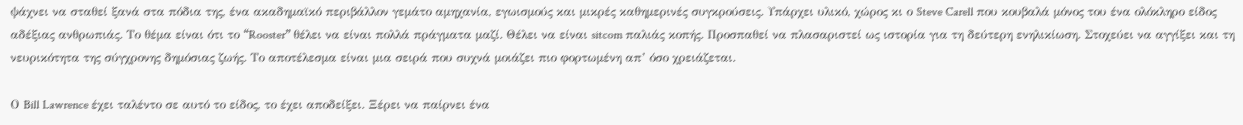ψάχνει να σταθεί ξανά στα πόδια της, ένα ακαδημαϊκό περιβάλλον γεμάτο αμηχανία, εγωισμούς και μικρές καθημερινές συγκρούσεις. Υπάρχει υλικό, χώρος κι ο Steve Carell που κουβαλά μόνος του ένα ολόκληρο είδος αδέξιας ανθρωπιάς. Το θέμα είναι ότι το “Rooster” θέλει να είναι πολλά πράγματα μαζί. Θέλει να είναι sitcom παλιάς κοπής. Προσπαθεί να πλασαριστεί ως ιστορία για τη δεύτερη ενηλικίωση. Στοχεύει να αγγίξει και τη νευρικότητα της σύγχρονης δημόσιας ζωής. Το αποτέλεσμα είναι μια σειρά που συχνά μοιάζει πιο φορτωμένη απ’ όσο χρειάζεται.

Ο Bill Lawrence έχει ταλέντο σε αυτό το είδος, το έχει αποδείξει. Ξέρει να παίρνει ένα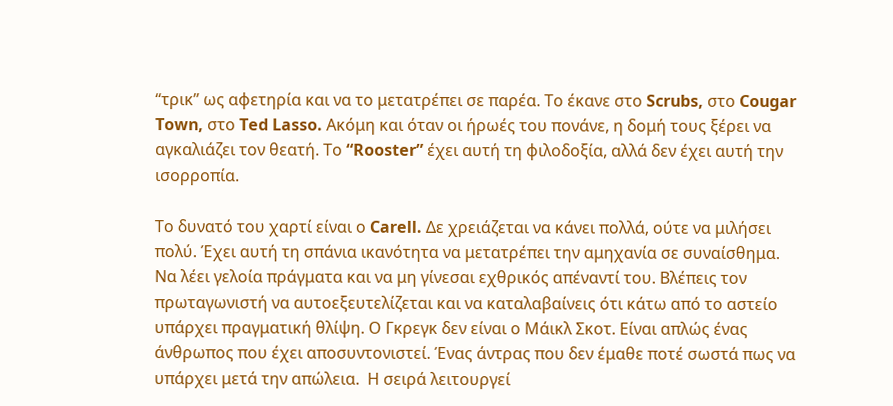“τρικ” ως αφετηρία και να το μετατρέπει σε παρέα. Το έκανε στο Scrubs, στο Cougar Town, στο Ted Lasso. Ακόμη και όταν οι ήρωές του πονάνε, η δομή τους ξέρει να αγκαλιάζει τον θεατή. Το “Rooster” έχει αυτή τη φιλοδοξία, αλλά δεν έχει αυτή την ισορροπία.

Το δυνατό του χαρτί είναι ο Carell. Δε χρειάζεται να κάνει πολλά, ούτε να μιλήσει πολύ. Έχει αυτή τη σπάνια ικανότητα να μετατρέπει την αμηχανία σε συναίσθημα. Να λέει γελοία πράγματα και να μη γίνεσαι εχθρικός απέναντί του. Βλέπεις τον πρωταγωνιστή να αυτοεξευτελίζεται και να καταλαβαίνεις ότι κάτω από το αστείο υπάρχει πραγματική θλίψη. Ο Γκρεγκ δεν είναι ο Μάικλ Σκοτ. Είναι απλώς ένας άνθρωπος που έχει αποσυντονιστεί. Ένας άντρας που δεν έμαθε ποτέ σωστά πως να υπάρχει μετά την απώλεια.  Η σειρά λειτουργεί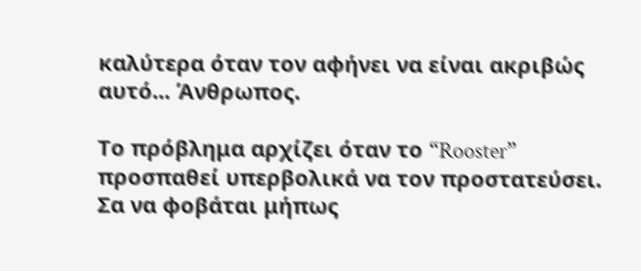καλύτερα όταν τον αφήνει να είναι ακριβώς αυτό... Άνθρωπος.

Το πρόβλημα αρχίζει όταν το “Rooster” προσπαθεί υπερβολικά να τον προστατεύσει. Σα να φοβάται μήπως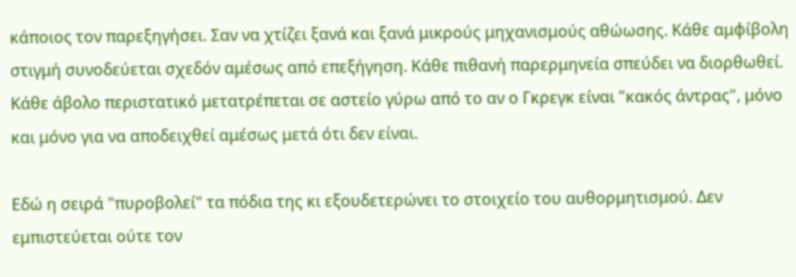κάποιος τον παρεξηγήσει. Σαν να χτίζει ξανά και ξανά μικρούς μηχανισμούς αθώωσης. Κάθε αμφίβολη στιγμή συνοδεύεται σχεδόν αμέσως από επεξήγηση. Κάθε πιθανή παρερμηνεία σπεύδει να διορθωθεί. Κάθε άβολο περιστατικό μετατρέπεται σε αστείο γύρω από το αν ο Γκρεγκ είναι "κακός άντρας", μόνο και μόνο για να αποδειχθεί αμέσως μετά ότι δεν είναι.

Εδώ η σειρά "πυροβολεί" τα πόδια της κι εξουδετερώνει το στοιχείο του αυθορμητισμού. Δεν εμπιστεύεται ούτε τον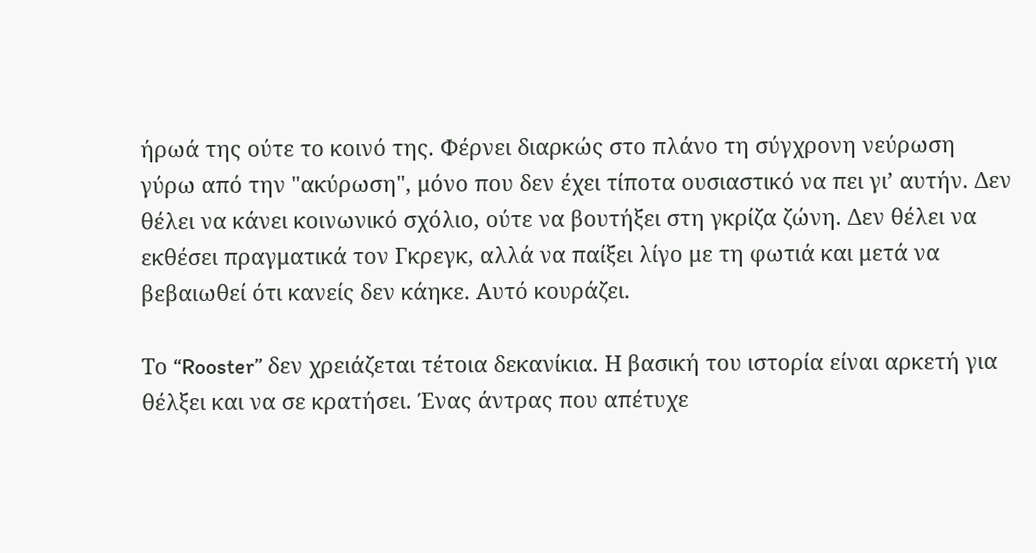ήρωά της ούτε το κοινό της. Φέρνει διαρκώς στο πλάνο τη σύγχρονη νεύρωση γύρω από την "ακύρωση", μόνο που δεν έχει τίποτα ουσιαστικό να πει γι’ αυτήν. Δεν θέλει να κάνει κοινωνικό σχόλιο, ούτε να βουτήξει στη γκρίζα ζώνη. Δεν θέλει να εκθέσει πραγματικά τον Γκρεγκ, αλλά να παίξει λίγο με τη φωτιά και μετά να βεβαιωθεί ότι κανείς δεν κάηκε. Αυτό κουράζει.

Το “Rooster” δεν χρειάζεται τέτοια δεκανίκια. Η βασική του ιστορία είναι αρκετή για θέλξει και να σε κρατήσει. Ένας άντρας που απέτυχε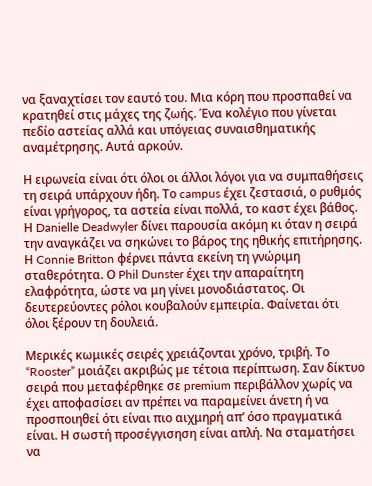να ξαναχτίσει τον εαυτό του. Μια κόρη που προσπαθεί να κρατηθεί στις μάχες της ζωής. Ένα κολέγιο που γίνεται πεδίο αστείας αλλά και υπόγειας συναισθηματικής αναμέτρησης. Αυτά αρκούν.

Η ειρωνεία είναι ότι όλοι οι άλλοι λόγοι για να συμπαθήσεις τη σειρά υπάρχουν ήδη. Το campus έχει ζεστασιά, ο ρυθμός είναι γρήγορος, τα αστεία είναι πολλά, το καστ έχει βάθος. Η Danielle Deadwyler δίνει παρουσία ακόμη κι όταν η σειρά την αναγκάζει να σηκώνει το βάρος της ηθικής επιτήρησης. Η Connie Britton φέρνει πάντα εκείνη τη γνώριμη σταθερότητα. Ο Phil Dunster έχει την απαραίτητη ελαφρότητα, ώστε να μη γίνει μονοδιάστατος. Οι δευτερεύοντες ρόλοι κουβαλούν εμπειρία. Φαίνεται ότι όλοι ξέρουν τη δουλειά.

Μερικές κωμικές σειρές χρειάζονται χρόνο, τριβή. Το “Rooster” μοιάζει ακριβώς με τέτοια περίπτωση. Σαν δίκτυο σειρά που μεταφέρθηκε σε premium περιβάλλον χωρίς να έχει αποφασίσει αν πρέπει να παραμείνει άνετη ή να προσποιηθεί ότι είναι πιο αιχμηρή απ’ όσο πραγματικά είναι. Η σωστή προσέγγισηση είναι απλή. Να σταματήσει να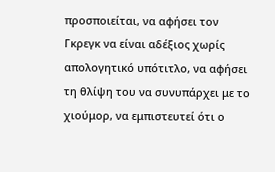προσποιείται, να αφήσει τον Γκρεγκ να είναι αδέξιος χωρίς απολογητικό υπότιτλο, να αφήσει τη θλίψη του να συνυπάρχει με το χιούμορ, να εμπιστευτεί ότι ο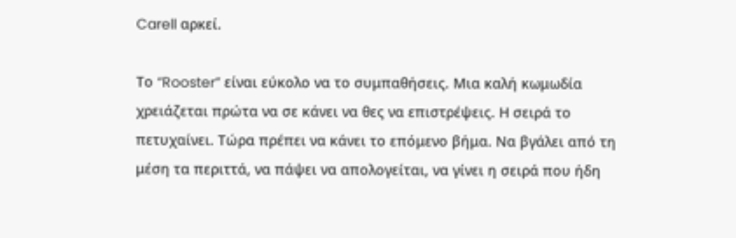Carell αρκεί.

Το “Rooster” είναι εύκολο να το συμπαθήσεις. Μια καλή κωμωδία χρειάζεται πρώτα να σε κάνει να θες να επιστρέψεις. Η σειρά το πετυχαίνει. Τώρα πρέπει να κάνει το επόμενο βήμα. Να βγάλει από τη μέση τα περιττά, να πάψει να απολογείται, να γίνει η σειρά που ήδη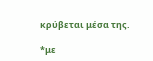κρύβεται μέσα της.

*με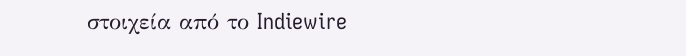στοιχεία από το Indiewire